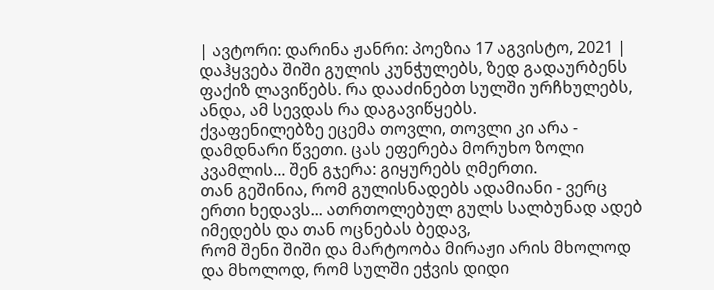| ავტორი: დარინა ჟანრი: პოეზია 17 აგვისტო, 2021 |
დაჰყვება შიში გულის კუნჭულებს, ზედ გადაურბენს ფაქიზ ლავიწებს. რა დააძინებთ სულში ურჩხულებს, ანდა, ამ სევდას რა დაგავიწყებს.
ქვაფენილებზე ეცემა თოვლი, თოვლი კი არა - დამდნარი წვეთი. ცას ეფერება მორუხო ზოლი კვამლის... შენ გჯერა: გიყურებს ღმერთი.
თან გეშინია, რომ გულისნადებს ადამიანი - ვერც ერთი ხედავს... ათრთოლებულ გულს სალბუნად ადებ იმედებს და თან ოცნებას ბედავ,
რომ შენი შიში და მარტოობა მირაჟი არის მხოლოდ და მხოლოდ, რომ სულში ეჭვის დიდი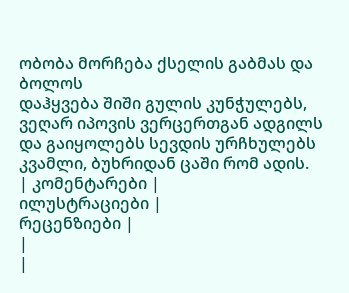ობობა მორჩება ქსელის გაბმას და ბოლოს
დაჰყვება შიში გულის კუნჭულებს, ვეღარ იპოვის ვერცერთგან ადგილს და გაიყოლებს სევდის ურჩხულებს კვამლი, ბუხრიდან ცაში რომ ადის.
| კომენტარები |
ილუსტრაციები |
რეცენზიები |
|
|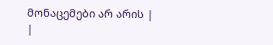მონაცემები არ არის |
|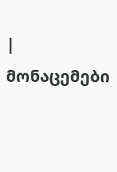| მონაცემები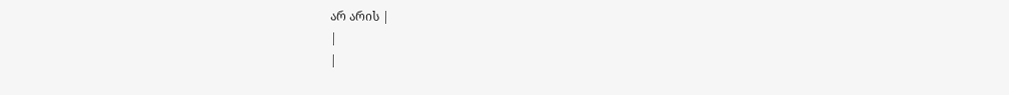არ არის |
|
|